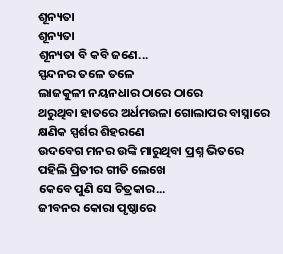ଶୂନ୍ୟତା
ଶୂନ୍ୟତା
ଶୂନ୍ୟତା ବି କବି ଜଣେ...
ସ୍ପନ୍ଦନର ତଳେ ତଳେ
ଲାଜକୁଳୀ ନୟନଧାର ଠାରେ ଠାରେ
ଥରୁଥିବା ହାତରେ ଅର୍ଧମଉଳା ଗୋଲାପର ବାସ୍ନାରେ
କ୍ଷଣିକ ସ୍ପର୍ଶର ଶିହରଣେ
ଉଦବେଗ ମନର ଉଙ୍କି ମାରୁଥିବା ପ୍ରଶ୍ନ ଭିତରେ
ପହିଲି ପ୍ରିତୀର ଗୀତି ଲେଖେ
କେବେ ପୁଣି ସେ ଚିତ୍ରକାର...
ଜୀବନର କୋରା ପୃଷ୍ଠାରେ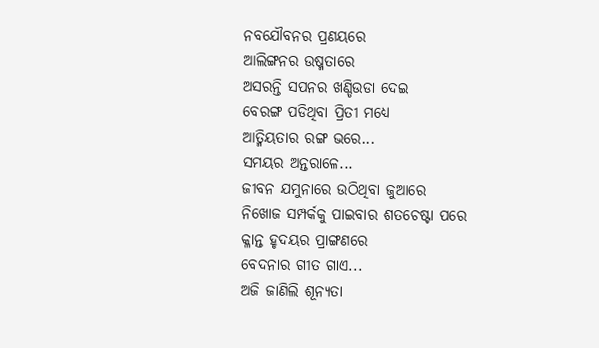ନବଯୌବନର ପ୍ରଣୟରେ
ଆଲିଙ୍ଗନର ଉଷ୍ମତାରେ
ଅସରନ୍ତି ସପନର ଖଣ୍ଡିଉଡା ଦେଇ
ବେରଙ୍ଗ ପଡିଥିବା ପ୍ରିତୀ ମଧ୍ୟେ
ଆତ୍ମିୟତାର ରଙ୍ଗ ଭରେ...
ସମୟର ଅନ୍ତରାଳେ...
ଜୀବନ ଯମୁନାରେ ଉଠିଥିବା ଜୁଆରେ
ନିଖୋଜ ସମ୍ପର୍କକୁ ପାଇବାର ଶତଚେଷ୍ଟା ପରେ
କ୍ଳାନ୍ତ ହୃଦୟର ପ୍ରାଙ୍ଗଣରେ
ବେଦନାର ଗୀତ ଗାଏ...
ଅଜି ଜାଣିଲି ଶୂନ୍ୟତା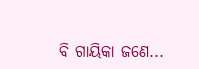ବି ଗାୟିକା ଜଣେ...